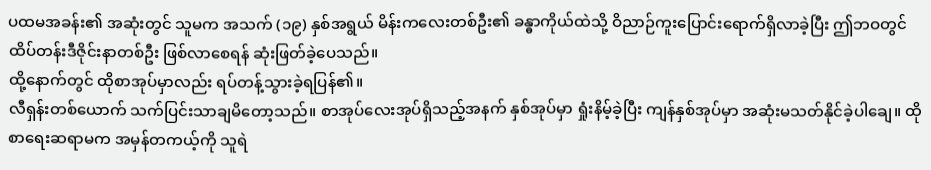ပထမအခန်း၏ အဆုံးတွင် သူမက အသက် (၁၉) နှစ်အရွယ် မိန်းကလေးတစ်ဦး၏ ခန္ဓာကိုယ်ထဲသို့ ဝိညာဉ်ကူးပြောင်းရောက်ရှိလာခဲ့ပြီး ဤဘဝတွင် ထိပ်တန်းဒီဇိုင်းနာတစ်ဦး ဖြစ်လာစေရန် ဆုံးဖြတ်ခဲ့ပေသည်။
ထို့နောက်တွင် ထိုစာအုပ်မှာလည်း ရပ်တန့်သွားခဲ့ရပြန်၏။
လီရှန်းတစ်ယောက် သက်ပြင်းသာချမိတော့သည်။ စာအုပ်လေးအုပ်ရှိသည့်အနက် နှစ်အုပ်မှာ ရှုံးနိမ့်ခဲ့ပြီး ကျန်နှစ်အုပ်မှာ အဆုံးမသတ်နိုင်ခဲ့ပါချေ။ ထိုစာရေးဆရာမက အမှန်တကယ့်ကို သူရဲ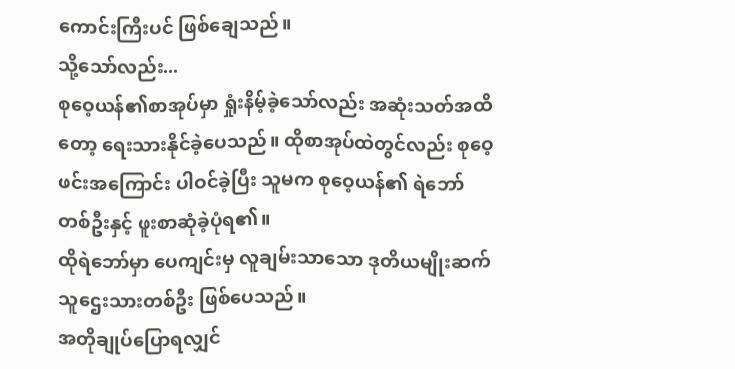ကောင်းကြီးပင် ဖြစ်ချေသည်။
သို့သော်လည်း...
စုဝေ့ယန်၏စာအုပ်မှာ ရှုံးနိမ့်ခဲ့သော်လည်း အဆုံးသတ်အထိတော့ ရေးသားနိုင်ခဲ့ပေသည်။ ထိုစာအုပ်ထဲတွင်လည်း စုဝေ့ဖင်းအကြောင်း ပါဝင်ခဲ့ပြီး သူမက စုဝေ့ယန်၏ ရဲဘော်တစ်ဦးနှင့် ဖူးစာဆုံခဲ့ပုံရ၏။
ထိုရဲဘော်မှာ ပေကျင်းမှ လူချမ်းသာသော ဒုတိယမျိုးဆက်သူဌေးသားတစ်ဦး ဖြစ်ပေသည်။
အတိုချုပ်ပြောရလျှင်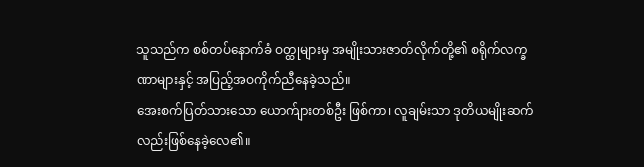သူသည်က စစ်တပ်နောက်ခံ ဝတ္ထုများမှ အမျိုးသားဇာတ်လိုက်တို့၏ စရိုက်လက္ခဏာများနှင့် အပြည့်အဝကိုက်ညီနေခဲ့သည်။
အေးစက်ပြတ်သားသော ယောက်ျားတစ်ဦး ဖြစ်ကာ၊ လူချမ်းသာ ဒုတိယမျိုးဆက်လည်းဖြစ်နေခဲ့လေ၏။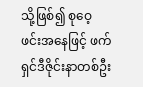သို့ဖြစ်၍ စုဝေ့ဖင်းအနေဖြင့် ဖက်ရှင်ဒီဇိုင်းနာတစ်ဦး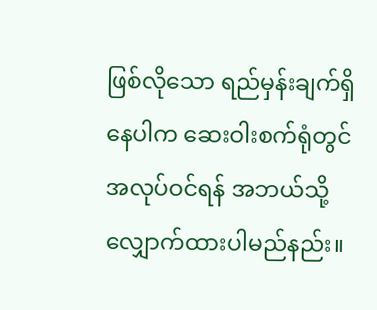ဖြစ်လိုသော ရည်မှန်းချက်ရှိနေပါက ဆေးဝါးစက်ရုံတွင် အလုပ်ဝင်ရန် အဘယ်သို့ လျှောက်ထားပါမည်နည်း။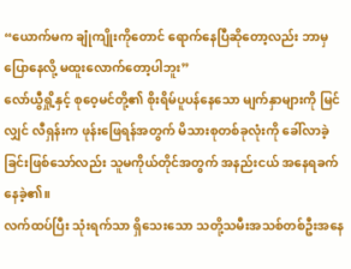“ယောက်မက ချုံကျိုးကိုတောင် ရောက်နေပြီဆိုတော့လည်း ဘာမှပြောနေလို့ မထူးလောက်တော့ပါဘူး”
လော်ယွီရှို့နှင့် စုဝေ့မင်တို့၏ စိုးရိမ်ပူပန်နေသော မျက်နှာများကို မြင်လျှင် လီရှန်းက ဖုန်းဖြေရန်အတွက် မိသားစုတစ်ခုလုံးကို ခေါ်လာခဲ့ခြင်းဖြစ်သော်လည်း သူမကိုယ်တိုင်အတွက် အနည်းငယ် အနေရခက်နေခဲ့၏။
လက်ထပ်ပြီး သုံးရက်သာ ရှိသေးသော သတို့သမီးအသစ်တစ်ဦးအနေ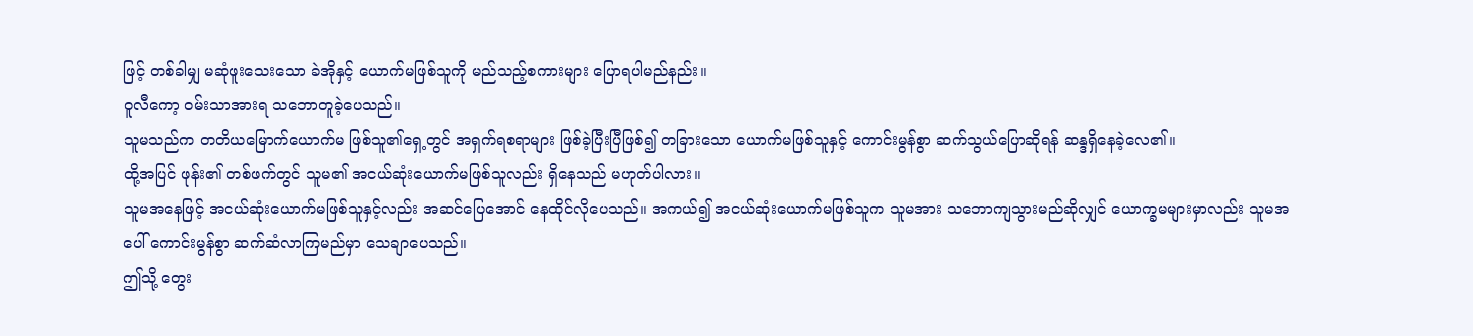ဖြင့် တစ်ခါမျှ မဆုံဖူးသေးသော ခဲအိုနှင့် ယောက်မဖြစ်သူကို မည်သည့်စကားများ ပြောရပါမည်နည်း။
ဝူလီကော့ ဝမ်းသာအားရ သဘောတူခဲ့ပေသည်။
သူမသည်က တတိယမြောက်ယောက်မ ဖြစ်သူ၏ရှေ့တွင် အရှက်ရစရာများ ဖြစ်ခဲ့ပြီးပြီဖြစ်၍ တခြားသော ယောက်မဖြစ်သူနှင့် ကောင်းမွန်စွာ ဆက်သွယ်ပြောဆိုရန် ဆန္ဒရှိနေခဲ့လေ၏။
ထို့အပြင် ဖုန်း၏ တစ်ဖက်တွင် သူမ၏ အငယ်ဆုံးယောက်မဖြစ်သူလည်း ရှိနေသည် မဟုတ်ပါလား။
သူမအနေဖြင့် အငယ်ဆုံးယောက်မဖြစ်သူနှင့်လည်း အဆင်ပြေအောင် နေထိုင်လိုပေသည်။ အကယ်၍ အငယ်ဆုံးယောက်မဖြစ်သူက သူမအား သဘောကျသွားမည်ဆိုလျှင် ယောက္ခမများမှာလည်း သူမအပေါ် ကောင်းမွန်စွာ ဆက်ဆံလာကြမည်မှာ သေချာပေသည်။
ဤသို့ တွေး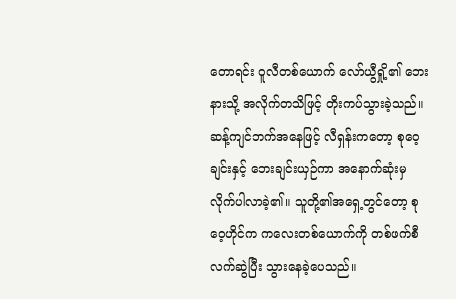တောရင်း ဝူလီတစ်ယောက် လော်ယွီရှို့၏ ဘေးနားသို့ အလိုက်တသိဖြင့် တိုးကပ်သွားခဲ့သည်။
ဆန့်ကျင်ဘက်အနေဖြင့် လီရှန်းကတော့ စုဝေ့ချင်းနှင့် ဘေးချင်းယှဉ်ကာ အနောက်ဆုံးမှ လိုက်ပါလာခဲ့၏။ သူတို့၏အရှေ့တွင်တော့ စုဝေ့ဟိုင်က ကလေးတစ်ယောက်ကို တစ်ဖက်စီ လက်ဆွဲပြီး သွားနေခဲ့ပေသည်။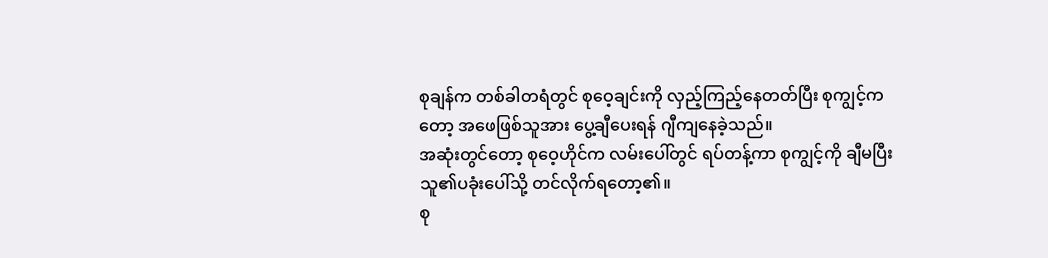စုချန်က တစ်ခါတရံတွင် စုဝေ့ချင်းကို လှည့်ကြည့်နေတတ်ပြီး စုကျွင့်ကတော့ အဖေဖြစ်သူအား ပွေ့ချီပေးရန် ဂျီကျနေခဲ့သည်။
အဆုံးတွင်တော့ စုဝေ့ဟိုင်က လမ်းပေါ်တွင် ရပ်တန့်ကာ စုကျွင့်ကို ချီမပြီး သူ၏ပခုံးပေါ်သို့ တင်လိုက်ရတော့၏။
စု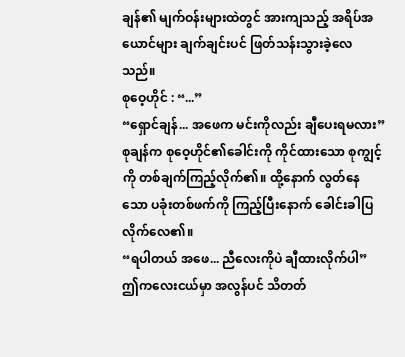ချန်၏ မျက်ဝန်းများထဲတွင် အားကျသည့် အရိပ်အယောင်များ ချက်ချင်းပင် ဖြတ်သန်းသွားခဲ့လေသည်။
စုဝေ့ဟိုင် : “...”
“ရှောင်ချန်... အဖေက မင်းကိုလည်း ချီပေးရမလား”
စုချန်က စုဝေ့ဟိုင်၏ခေါင်းကို ကိုင်ထားသော စုကျွင့်ကို တစ်ချက်ကြည့်လိုက်၏။ ထို့နောက် လွတ်နေသော ပခုံးတစ်ဖက်ကို ကြည့်ပြီးနောက် ခေါင်းခါပြလိုက်လေ၏။
“ရပါတယ် အဖေ... ညီလေးကိုပဲ ချီထားလိုက်ပါ”
ဤကလေးငယ်မှာ အလွန်ပင် သိတတ်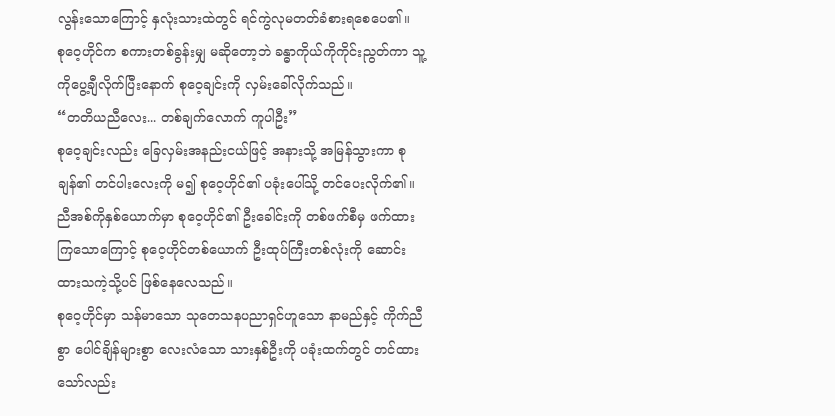လွန်းသောကြောင့် နှလုံးသားထဲတွင် ရင်ကွဲလုမတတ်ခံစားရစေပေ၏။
စုဝေ့ဟိုင်က စကားတစ်ခွန်းမျှ မဆိုတော့ဘဲ ခန္ဓာကိုယ်ကိုကိုင်းညွတ်ကာ သူ့ကိုပွေ့ချီလိုက်ပြီးနောက် စုဝေ့ချင်းကို လှမ်းခေါ်လိုက်သည်။
“တတိယညီလေး... တစ်ချက်လောက် ကူပါဦး”
စုဝေ့ချင်းလည်း ခြေလှမ်းအနည်းငယ်ဖြင့် အနားသို့ အမြန်သွားကာ စုချန်၏ တင်ပါးလေးကို မ၍ စုဝေ့ဟိုင်၏ ပခုံးပေါ်သို့ တင်ပေးလိုက်၏။
ညီအစ်ကိုနှစ်ယောက်မှာ စုဝေ့ဟိုင်၏ ဦးခေါင်းကို တစ်ဖက်စီမှ ဖက်ထားကြသောကြောင့် စုဝေ့ဟိုင်တစ်ယောက် ဦးထုပ်ကြီးတစ်လုံးကို ဆောင်းထားသကဲ့သို့ပင် ဖြစ်နေလေသည်။
စုဝေ့ဟိုင်မှာ သန်မာသော သုတေသနပညာရှင်ဟူသော နာမည်နှင့် ကိုက်ညီစွာ ပေါင်ချိန်များစွာ လေးလံသော သားနှစ်ဦးကို ပခုံးထက်တွင် တင်ထားသော်လည်း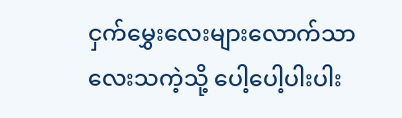ငှက်မွှေးလေးများလောက်သာ လေးသကဲ့သို့ ပေါ့ပေါ့ပါးပါး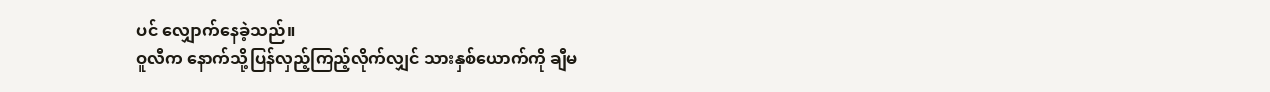ပင် လျှောက်နေခဲ့သည်။
ဝူလီက နောက်သို့ပြန်လှည့်ကြည့်လိုက်လျှင် သားနှစ်ယောက်ကို ချီမ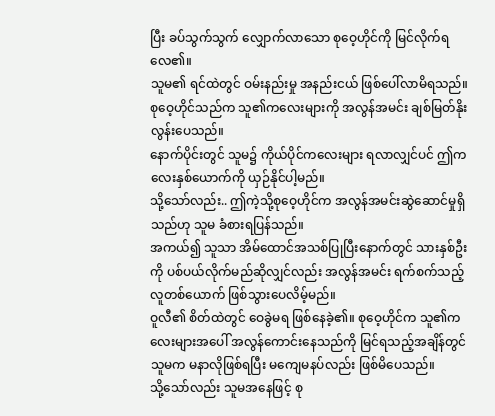ပြီး ခပ်သွက်သွက် လျှောက်လာသော စုဝေ့ဟိုင်ကို မြင်လိုက်ရလေ၏။
သူမ၏ ရင်ထဲတွင် ဝမ်းနည်းမှု အနည်းငယ် ဖြစ်ပေါ်လာမိရသည်။ စုဝေ့ဟိုင်သည်က သူ၏ကလေးများကို အလွန်အမင်း ချစ်မြတ်နိုးလွန်းပေသည်။
နောက်ပိုင်းတွင် သူမ၌ ကိုယ်ပိုင်ကလေးများ ရလာလျှင်ပင် ဤကလေးနှစ်ယောက်ကို ယှဉ်နိုင်ပါ့မည်။
သို့သော်လည်း.. ဤကဲ့သို့စုဝေ့ဟိုင်က အလွန်အမင်းဆွဲဆောင်မှုရှိသည်ဟု သူမ ခံစားရပြန်သည်။
အကယ်၍ သူသာ အိမ်ထောင်အသစ်ပြုပြီးနောက်တွင် သားနှစ်ဦးကို ပစ်ပယ်လိုက်မည်ဆိုလျှင်လည်း အလွန်အမင်း ရက်စက်သည့် လူတစ်ယောက် ဖြစ်သွားပေလိမ့်မည်။
ဝူလီ၏ စိတ်ထဲတွင် ဝေခွဲမရ ဖြစ်နေခဲ့၏။ စုဝေ့ဟိုင်က သူ၏ကလေးများအပေါ် အလွန်ကောင်းနေသည်ကို မြင်ရသည့်အချိန်တွင် သူမက မနာလိုဖြစ်ရပြီး မကျေမနပ်လည်း ဖြစ်မိပေသည်။
သို့သော်လည်း သူမအနေဖြင့် စု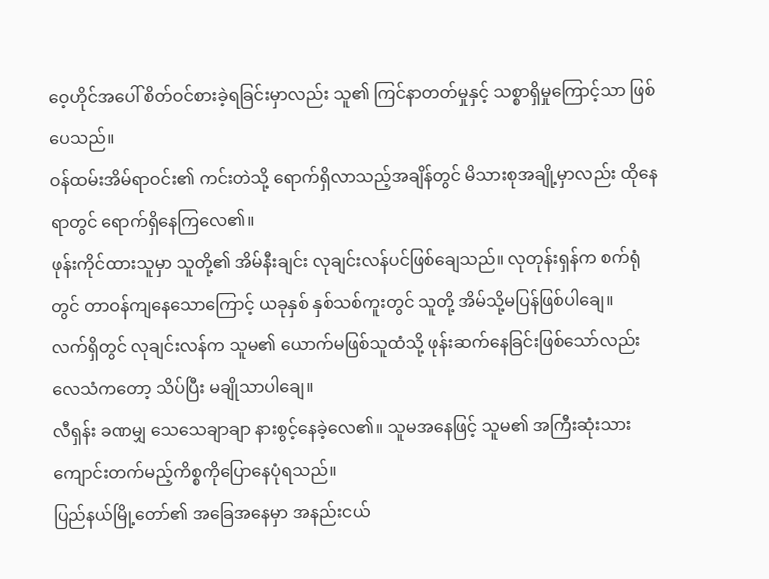ဝေ့ဟိုင်အပေါ် စိတ်ဝင်စားခဲ့ရခြင်းမှာလည်း သူ၏ ကြင်နာတတ်မှုနှင့် သစ္စာရှိမှုကြောင့်သာ ဖြစ်ပေသည်။
ဝန်ထမ်းအိမ်ရာဝင်း၏ ကင်းတဲသို့ ရောက်ရှိလာသည့်အချိန်တွင် မိသားစုအချို့မှာလည်း ထိုနေရာတွင် ရောက်ရှိနေကြလေ၏။
ဖုန်းကိုင်ထားသူမှာ သူတို့၏ အိမ်နီးချင်း လုချင်းလန်ပင်ဖြစ်ချေသည်။ လုတုန်းရှန်က စက်ရုံတွင် တာဝန်ကျနေသောကြောင့် ယခုနှစ် နှစ်သစ်ကူးတွင် သူတို့ အိမ်သို့မပြန်ဖြစ်ပါချေ။
လက်ရှိတွင် လုချင်းလန်က သူမ၏ ယောက်မဖြစ်သူထံသို့ ဖုန်းဆက်နေခြင်းဖြစ်သော်လည်း လေသံကတော့ သိပ်ပြီး မချိုသာပါချေ။
လီရှန်း ခဏမျှ သေသေချာချာ နားစွင့်နေခဲ့လေ၏။ သူမအနေဖြင့် သူမ၏ အကြီးဆုံးသား ကျောင်းတက်မည့်ကိစ္စကိုပြောနေပုံရသည်။
ပြည်နယ်မြို့တော်၏ အခြေအနေမှာ အနည်းငယ်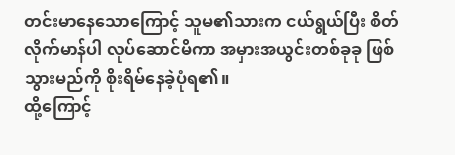တင်းမာနေသောကြောင့် သူမ၏သားက ငယ်ရွယ်ပြီး စိတ်လိုက်မာန်ပါ လုပ်ဆောင်မိကာ အမှားအယွင်းတစ်ခုခု ဖြစ်သွားမည်ကို စိုးရိမ်နေခဲ့ပုံရ၏။
ထို့ကြောင့်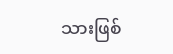သားဖြစ်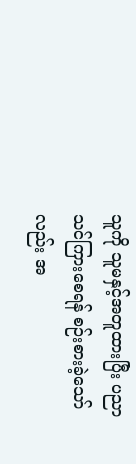သူကို သူမနှင့်အတူထားပြီး ပညာသင်ကြားစေရန် စဉ်းစားခဲ့သော်လည်း အ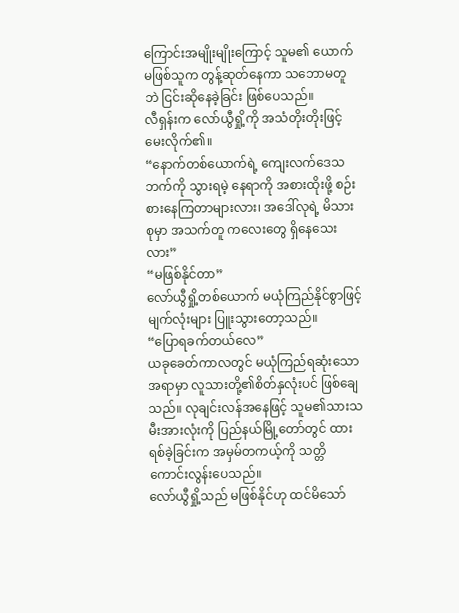ကြောင်းအမျိုးမျိုးကြောင့် သူမ၏ ယောက်မဖြစ်သူက တွန့်ဆုတ်နေကာ သဘောမတူဘဲ ငြင်းဆိုနေခဲ့ခြင်း ဖြစ်ပေသည်။
လီရှန်းက လော်ယွီရှို့ကို အသံတိုးတိုးဖြင့် မေးလိုက်၏။
“နောက်တစ်ယောက်ရဲ့ ကျေးလက်ဒေသဘက်ကို သွားရမဲ့ နေရာကို အစားထိုးဖို့ စဉ်းစားနေကြတာများလား၊ အဒေါ်လုရဲ့ မိသားစုမှာ အသက်တူ ကလေးတွေ ရှိနေသေးလား”
“မဖြစ်နိုင်တာ”
လော်ယွီရှို့တစ်ယောက် မယုံကြည်နိုင်စွာဖြင့် မျက်လုံးများ ပြူးသွားတော့သည်။
“ပြောရခက်တယ်လေ”
ယခုခေတ်ကာလတွင် မယုံကြည်ရဆုံးသောအရာမှာ လူသားတို့၏စိတ်နှလုံးပင် ဖြစ်ချေသည်။ လုချင်းလန်အနေဖြင့် သူမ၏သားသမီးအားလုံးကို ပြည်နယ်မြို့တော်တွင် ထားရစ်ခဲ့ခြင်းက အမှမ်တကယ့်ကို သတ္တိကောင်းလွန်းပေသည်။
လော်ယွီရှို့သည် မဖြစ်နိုင်ဟု ထင်မိသော်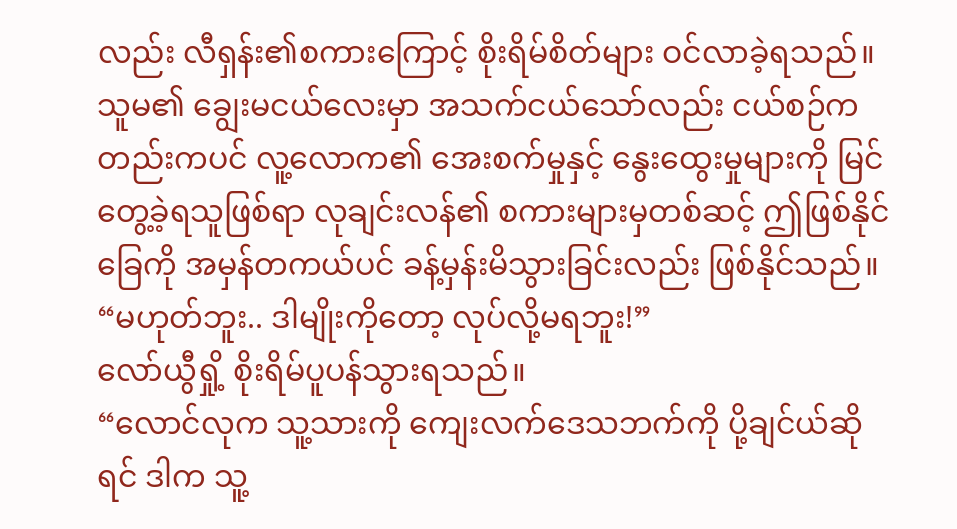လည်း လီရှန်း၏စကားကြောင့် စိုးရိမ်စိတ်များ ဝင်လာခဲ့ရသည်။
သူမ၏ ချွေးမငယ်လေးမှာ အသက်ငယ်သော်လည်း ငယ်စဉ်ကတည်းကပင် လူ့လောက၏ အေးစက်မှုနှင့် နွေးထွေးမှုများကို မြင်တွေ့ခဲ့ရသူဖြစ်ရာ လုချင်းလန်၏ စကားများမှတစ်ဆင့် ဤဖြစ်နိုင်ခြေကို အမှန်တကယ်ပင် ခန့်မှန်းမိသွားခြင်းလည်း ဖြစ်နိုင်သည်။
“မဟုတ်ဘူး.. ဒါမျိုးကိုတော့ လုပ်လို့မရဘူး!”
လော်ယွီရှို့ စိုးရိမ်ပူပန်သွားရသည်။
“လောင်လုက သူ့သားကို ကျေးလက်ဒေသဘက်ကို ပို့ချင်ယ်ဆိုရင် ဒါက သူ့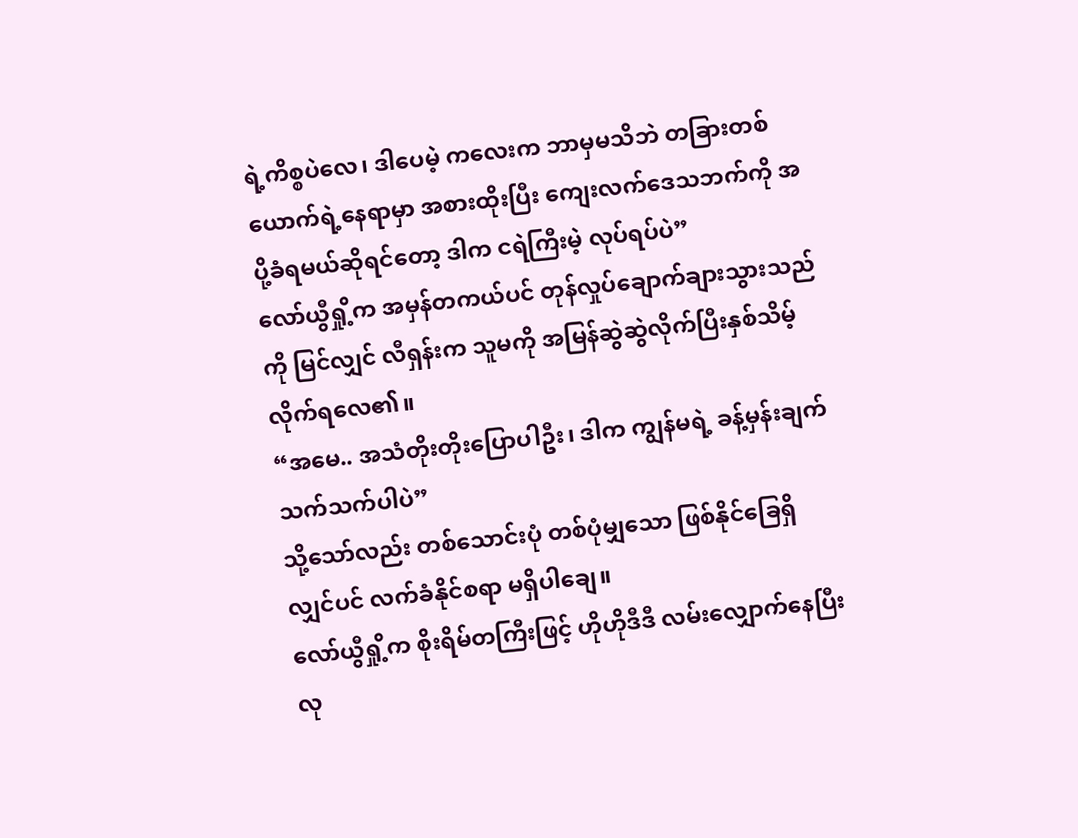ရဲ့ကိစ္စပဲလေ၊ ဒါပေမဲ့ ကလေးက ဘာမှမသိဘဲ တခြားတစ်ယောက်ရဲ့နေရာမှာ အစားထိုးပြီး ကျေးလက်ဒေသဘက်ကို အပို့ခံရမယ်ဆိုရင်တော့ ဒါက ငရဲကြီးမဲ့ လုပ်ရပ်ပဲ”
လော်ယွီရှို့က အမှန်တကယ်ပင် တုန်လှုပ်ချောက်ချားသွားသည်ကို မြင်လျှင် လီရှန်းက သူမကို အမြန်ဆွဲဆွဲလိုက်ပြီးနှစ်သိမ့်လိုက်ရလေ၏။
“အမေ.. အသံတိုးတိုးပြောပါဦး၊ ဒါက ကျွန်မရဲ့ ခန့်မှန်းချက်သက်သက်ပါပဲ”
သို့သော်လည်း တစ်သောင်းပုံ တစ်ပုံမျှသော ဖြစ်နိုင်ခြေရှိလျှင်ပင် လက်ခံနိုင်စရာ မရှိပါချေ။
လော်ယွီရှို့က စိုးရိမ်တကြီးဖြင့် ဟိုဟိုဒီဒီ လမ်းလျှောက်နေပြီး လု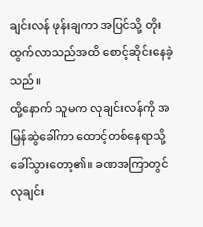ချင်းလန် ဖုန်းချကာ အပြင်သို့ တိုးထွက်လာသည်အထိ စောင့်ဆိုင်းနေခဲ့သည်။
ထို့နောက် သူမက လုချင်းလန်ကို အမြန်ဆွဲခေါ်ကာ ထောင့်တစ်နေရာသို့ ခေါ်သွားတော့၏။ ခဏအကြာတွင် လုချင်း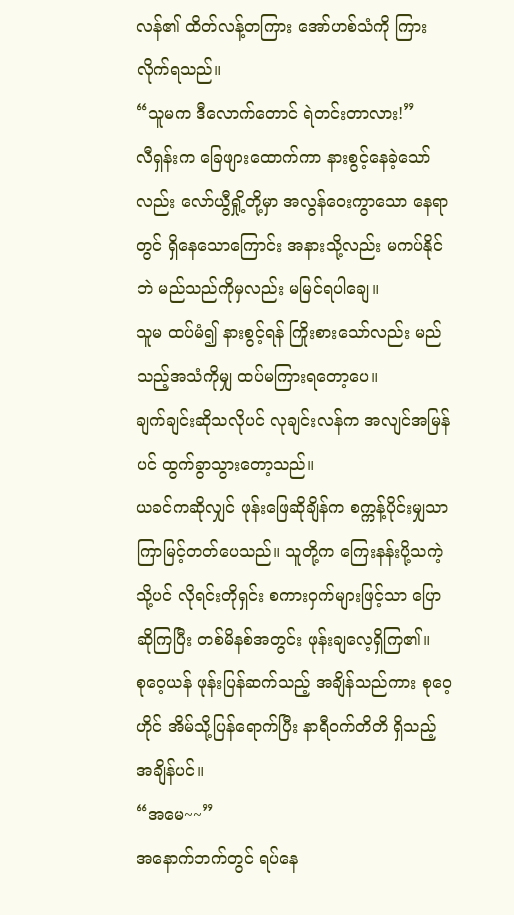လန်၏ ထိတ်လန့်တကြား အော်ဟစ်သံကို ကြားလိုက်ရသည်။
“သူမက ဒီလောက်တောင် ရဲတင်းတာလား!”
လီရှန်းက ခြေဖျားထောက်ကာ နားစွင့်နေခဲ့သော်လည်း လော်ယွီရှို့တို့မှာ အလွန်ဝေးကွာသော နေရာတွင် ရှိနေသောကြောင်း အနားသို့လည်း မကပ်နိုင်ဘဲ မည်သည်ကိုမှလည်း မမြင်ရပါချေ။
သူမ ထပ်မံ၍ နားစွင့်ရန် ကြိုးစားသော်လည်း မည်သည့်အသံကိုမျှ ထပ်မကြားရတော့ပေ။
ချက်ချင်းဆိုသလိုပင် လုချင်းလန်က အလျင်အမြန်ပင် ထွက်ခွာသွားတော့သည်။
ယခင်ကဆိုလျှင် ဖုန်းဖြေဆိုချိန်က စက္ကန့်ပိုင်းမျှသာ ကြာမြင့်တတ်ပေသည်။ သူတို့က ကြေးနန်းပို့သကဲ့သို့ပင် လိုရင်းတိုရှင်း စကားဝှက်များဖြင့်သာ ပြောဆိုကြပြီး တစ်မိနစ်အတွင်း ဖုန်းချလေ့ရှိကြ၏။
စုဝေ့ယန် ဖုန်းပြန်ဆက်သည့် အချိန်သည်ကား စုဝေ့ဟိုင် အိမ်သို့ပြန်ရောက်ပြီး နာရီဝက်တိတိ ရှိသည့် အချိန်ပင်။
“အမေ~~”
အနောက်ဘက်တွင် ရပ်နေ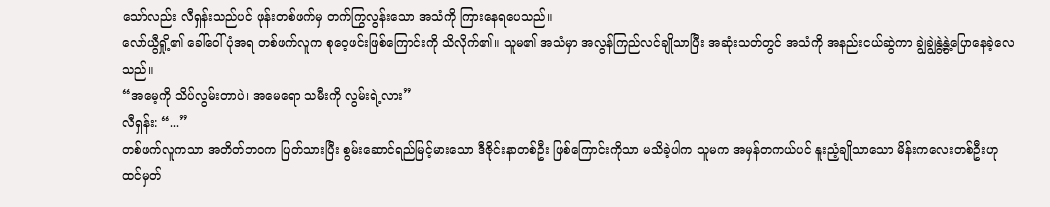သော်လည်း လီရှန်းသည်ပင် ဖုန်းတစ်ဖက်မှ တက်ကြွလွန်းသော အသံကို ကြားနေရပေသည်။
လော်ယွီရှို့၏ ခေါ်ဝေါ်ပုံအရ တစ်ဖက်လူက စုဝေ့ဖင်းဖြစ်ကြောင်းကို သိလိုက်၏။ သူမ၏ အသံမှာ အလွန်ကြည်လင်ချိုသာပြီး အဆုံးသတ်တွင် အသံကို အနည်းငယ်ဆွဲကာ ချွဲချွဲနွဲ့နွဲ့ပြောနေခဲ့လေသည်။
“အမေ့ကို သိပ်လွမ်းတာပဲ၊ အမေရော သမီးကို လွမ်းရဲ့လား”
လီရှန်း: “...”
တစ်ဖက်လူကသာ အတိတ်ဘဝက ပြတ်သားပြီး စွမ်းဆောင်ရည်မြင့်မားသော ဒီဇိုင်းနာတစ်ဦး ဖြစ်ကြောင်းကိုသာ မသိခဲ့ပါက သူမက အမှန်တကယ်ပင် နူးညံ့ချိုသာသော မိန်းကလေးတစ်ဦးဟု ထင်မှတ်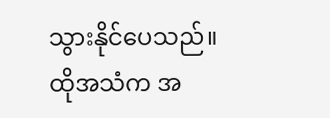သွားနိုင်ပေသည်။
ထိုအသံက အ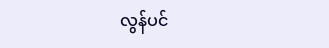လွန်ပင်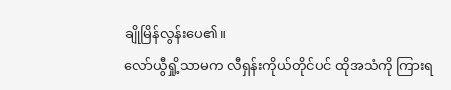ချိုမြိန်လွန်းပေ၏။
လော်ယွီရှို့သာမက လီရှန်းကိုယ်တိုင်ပင် ထိုအသံကို ကြားရ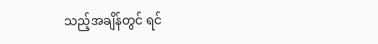သည့်အချိန်တွင် ရင်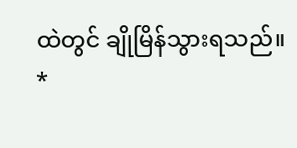ထဲတွင် ချိုမြိန်သွားရသည်။
*